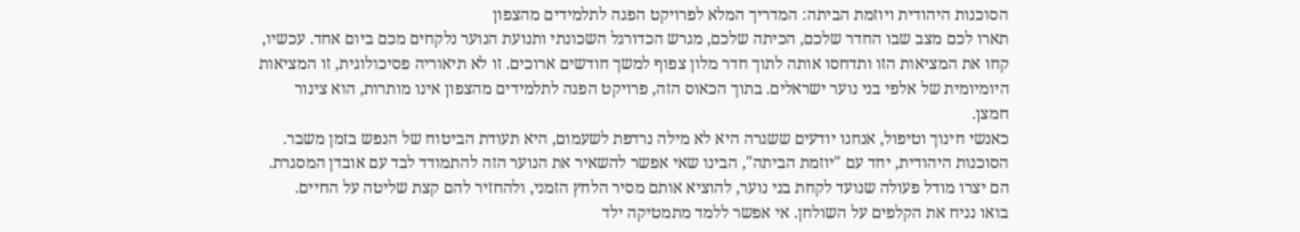הסוכנות היהודית ויוזמת הביתה: המדריך המלא לפרויקט הפגה לתלמידים מהצפון
תארו לכם מצב שבו החדר שלכם, הכיתה שלכם, מגרש הכדורגל השכונתי ותנועת הנוער נלקחים מכם ביום אחד. עכשיו, קחו את המציאות הזו ותדחסו אותה לתוך חדר מלון צפוף למשך חודשים ארוכים. זו לא תיאוריה פסיכולוגית, זו המציאות היומיומית של אלפי בני נוער ישראלים. בתוך הכאוס הזה, פרויקט הפגה לתלמידים מהצפון אינו מותרות, הוא צינור חמצן.
כאנשי חינוך וטיפול, אנחנו יודעים ששגרה היא לא מילה נרדפת לשעמום, היא תעודת הביטוח של הנפש בזמן משבר. הסוכנות היהודית, יחד עם "יוזמת הביתה", הבינו שאי אפשר להשאיר את הנוער הזה להתמודד לבד עם אובדן המסגרת. הם יצרו מודל פעולה שנועד לקחת בני נוער, להוציא אותם מסיר הלחץ הזמני, ולהחזיר להם קצת שליטה על החיים.
בואו נניח את הקלפים על השולחן. אי אפשר ללמד מתמטיקה ילד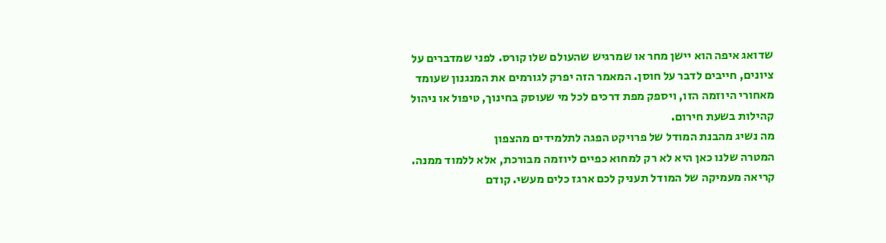שדואג איפה הוא יישן מחר או שמרגיש שהעולם שלו קורס. לפני שמדברים על ציונים, חייבים לדבר על חוסן. המאמר הזה יפרק לגורמים את המנגנון שעומד מאחורי היוזמה הזו, ויספק מפת דרכים לכל מי שעוסק בחינוך, טיפול או ניהול קהילות בשעת חירום.
מה נשיג מהבנת המודל של פרויקט הפגה לתלמידים מהצפון
המטרה שלנו כאן היא לא רק למחוא כפיים ליוזמה מבורכת, אלא ללמוד ממנה. קריאה מעמיקה של המודל תעניק לכם ארגז כלים מעשי. קודם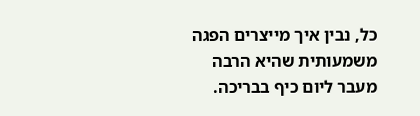כל, נבין איך מייצרים הפגה משמעותית שהיא הרבה מעבר ליום כיף בבריכה.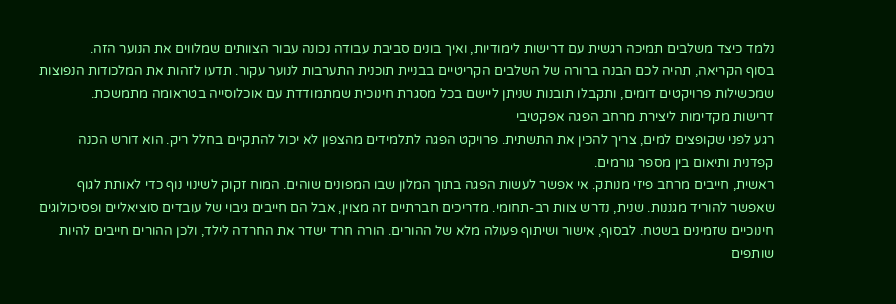נלמד כיצד משלבים תמיכה רגשית עם דרישות לימודיות, ואיך בונים סביבת עבודה נכונה עבור הצוותים שמלווים את הנוער הזה.
בסוף הקריאה, תהיה לכם הבנה ברורה של השלבים הקריטיים בבניית תוכנית התערבות לנוער עקור. תדעו לזהות את המלכודות הנפוצות שמכשילות פרויקטים דומים, ותקבלו תובנות שניתן ליישם בכל מסגרת חינוכית שמתמודדת עם אוכלוסייה בטראומה מתמשכת.
דרישות מקדימות ליצירת מרחב הפגה אפקטיבי
רגע לפני שקופצים למים, צריך להכין את התשתית. פרויקט הפגה לתלמידים מהצפון לא יכול להתקיים בחלל ריק. הוא דורש הכנה קפדנית ותיאום בין מספר גורמים.
ראשית, חייבים מרחב פיזי מנותק. אי אפשר לעשות הפגה בתוך המלון שבו המפונים שוהים. המוח זקוק לשינוי נוף כדי לאותת לגוף שאפשר להוריד מגננות. שנית, נדרש צוות רב-תחומי. מדריכים חברתיים זה מצוין, אבל הם חייבים גיבוי של עובדים סוציאליים ופסיכולוגים חינוכיים שזמינים בשטח. לבסוף, אישור ושיתוף פעולה מלא של ההורים. הורה חרד ישדר את החרדה לילד, ולכן ההורים חייבים להיות שותפים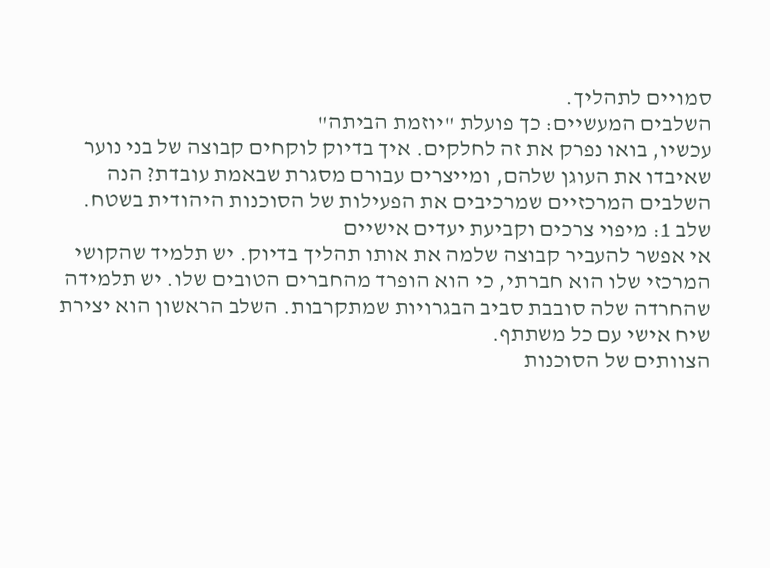סמויים לתהליך.
השלבים המעשיים: כך פועלת "יוזמת הביתה"
עכשיו, בואו נפרק את זה לחלקים. איך בדיוק לוקחים קבוצה של בני נוער שאיבדו את העוגן שלהם, ומייצרים עבורם מסגרת שבאמת עובדת? הנה השלבים המרכזיים שמרכיבים את הפעילות של הסוכנות היהודית בשטח.
שלב 1: מיפוי צרכים וקביעת יעדים אישיים
אי אפשר להעביר קבוצה שלמה את אותו תהליך בדיוק. יש תלמיד שהקושי המרכזי שלו הוא חברתי, כי הוא הופרד מהחברים הטובים שלו. יש תלמידה שהחרדה שלה סובבת סביב הבגרויות שמתקרבות. השלב הראשון הוא יצירת שיח אישי עם כל משתתף.
הצוותים של הסוכנות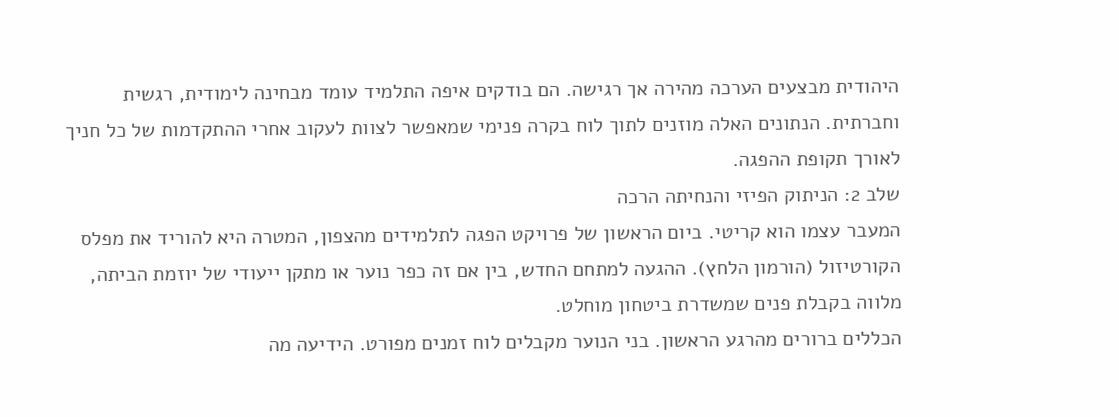היהודית מבצעים הערכה מהירה אך רגישה. הם בודקים איפה התלמיד עומד מבחינה לימודית, רגשית וחברתית. הנתונים האלה מוזנים לתוך לוח בקרה פנימי שמאפשר לצוות לעקוב אחרי ההתקדמות של כל חניך לאורך תקופת ההפגה.
שלב 2: הניתוק הפיזי והנחיתה הרכה
המעבר עצמו הוא קריטי. ביום הראשון של פרויקט הפגה לתלמידים מהצפון, המטרה היא להוריד את מפלס הקורטיזול (הורמון הלחץ). ההגעה למתחם החדש, בין אם זה כפר נוער או מתקן ייעודי של יוזמת הביתה, מלווה בקבלת פנים שמשדרת ביטחון מוחלט.
הכללים ברורים מהרגע הראשון. בני הנוער מקבלים לוח זמנים מפורט. הידיעה מה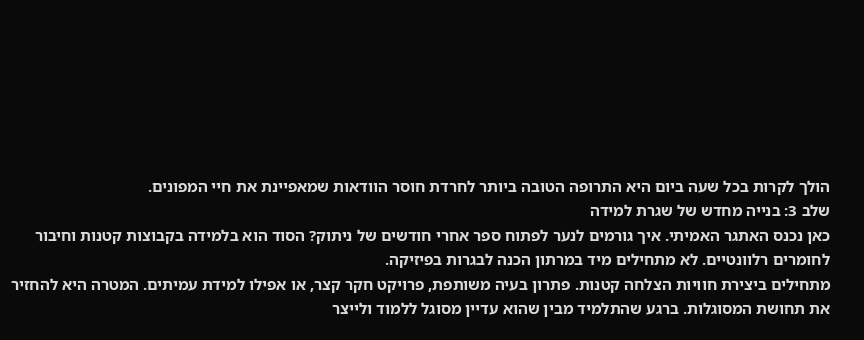הולך לקרות בכל שעה ביום היא התרופה הטובה ביותר לחרדת חוסר הוודאות שמאפיינת את חיי המפונים.
שלב 3: בנייה מחדש של שגרת למידה
כאן נכנס האתגר האמיתי. איך גורמים לנער לפתוח ספר אחרי חודשים של ניתוק? הסוד הוא בלמידה בקבוצות קטנות וחיבור לחומרים רלוונטיים. לא מתחילים מיד במרתון הכנה לבגרות בפיזיקה.
מתחילים ביצירת חוויות הצלחה קטנות. פתרון בעיה משותפת, פרויקט חקר קצר, או אפילו למידת עמיתים. המטרה היא להחזיר את תחושת המסוגלות. ברגע שהתלמיד מבין שהוא עדיין מסוגל ללמוד ולייצר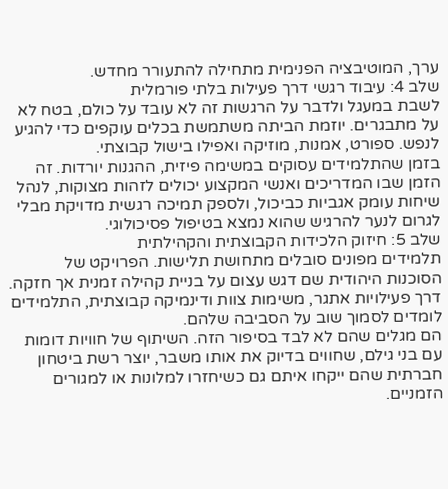ערך, המוטיבציה הפנימית מתחילה להתעורר מחדש.
שלב 4: עיבוד רגשי דרך פעילות בלתי פורמלית
לשבת במעגל ולדבר על הרגשות זה לא עובד על כולם, בטח לא על מתבגרים. יוזמת הביתה משתמשת בכלים עוקפים כדי להגיע לנפש. ספורט, אמנות, מוזיקה ואפילו בישול קבוצתי.
בזמן שהתלמידים עסוקים במשימה פיזית, ההגנות יורדות. זה הזמן שבו המדריכים ואנשי המקצוע יכולים לזהות מצוקות, לנהל שיחות עומק אגביות כביכול, ולספק תמיכה רגשית מדויקת מבלי לגרום לנער להרגיש שהוא נמצא בטיפול פסיכולוגי.
שלב 5: חיזוק הלכידות הקבוצתית והקהילתית
תלמידים מפונים סובלים מתחושת תלישות. הפרויקט של הסוכנות היהודית שם דגש עצום על בניית קהילה זמנית אך חזקה. דרך פעילויות אתגר, משימות צוות ודינמיקה קבוצתית, התלמידים לומדים לסמוך שוב על הסביבה שלהם.
הם מגלים שהם לא לבד בסיפור הזה. השיתוף של חוויות דומות עם בני גילם, שחווים בדיוק את אותו משבר, יוצר רשת ביטחון חברתית שהם ייקחו איתם גם כשיחזרו למלונות או למגורים הזמניים.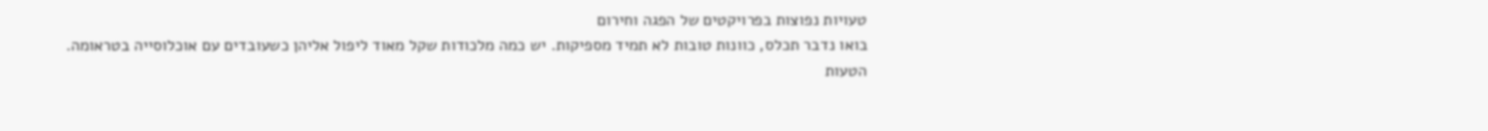טעויות נפוצות בפרויקטים של הפגה וחירום
בואו נדבר תכלס, כוונות טובות לא תמיד מספיקות. יש כמה מלכודות שקל מאוד ליפול אליהן כשעובדים עם אוכלוסייה בטראומה.
הטעות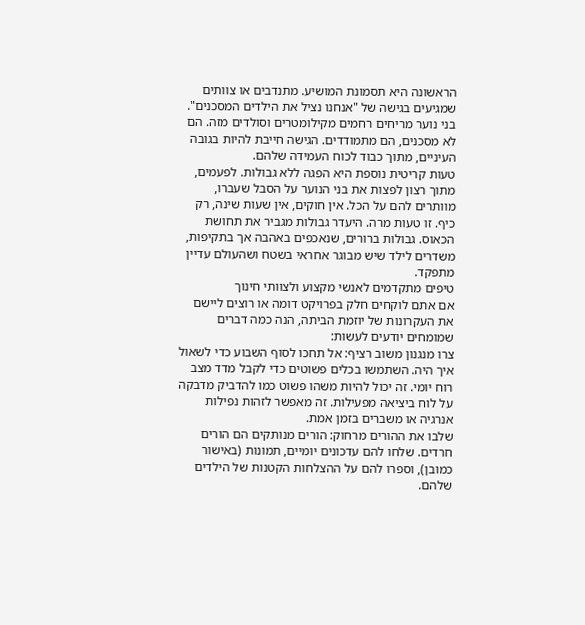הראשונה היא תסמונת המושיע. מתנדבים או צוותים שמגיעים בגישה של "אנחנו נציל את הילדים המסכנים". בני נוער מריחים רחמים מקילומטרים וסולדים מזה. הם לא מסכנים, הם מתמודדים. הגישה חייבת להיות בגובה העיניים, מתוך כבוד לכוח העמידה שלהם.
טעות קריטית נוספת היא הפגה ללא גבולות. לפעמים, מתוך רצון לפצות את בני הנוער על הסבל שעברו, מוותרים להם על הכל. אין חוקים, אין שעות שינה, רק כיף. זו טעות מרה. היעדר גבולות מגביר את תחושת הכאוס. גבולות ברורים, שנאכפים באהבה אך בתקיפות, משדרים לילד שיש מבוגר אחראי בשטח ושהעולם עדיין מתפקד.
טיפים מתקדמים לאנשי מקצוע ולצוותי חינוך
אם אתם לוקחים חלק בפרויקט דומה או רוצים ליישם את העקרונות של יוזמת הביתה, הנה כמה דברים שמומחים יודעים לעשות:
צרו מנגנון משוב רציף: אל תחכו לסוף השבוע כדי לשאול איך היה. השתמשו בכלים פשוטים כדי לקבל מדד מצב רוח יומי. זה יכול להיות משהו פשוט כמו להדביק מדבקה על לוח ביציאה מפעילות. זה מאפשר לזהות נפילות אנרגיה או משברים בזמן אמת.
שלבו את ההורים מרחוק: הורים מנותקים הם הורים חרדים. שלחו להם עדכונים יומיים, תמונות (באישור כמובן), וספרו להם על ההצלחות הקטנות של הילדים שלהם.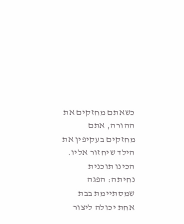כשאתם מחזקים את ההורה, אתם מחזקים בעקיפין את הילד שיחזור אליו.
הכינו תוכנית נחיתה: הפגה שמסתיימת בבת אחת יכולה ליצור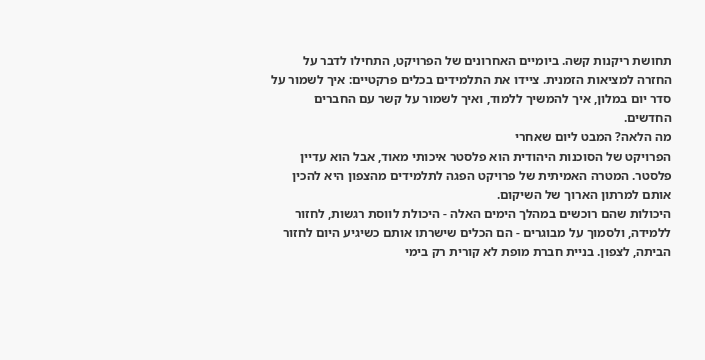תחושת ריקנות קשה. ביומיים האחרונים של הפרויקט, התחילו לדבר על החזרה למציאות הזמנית. ציידו את התלמידים בכלים פרקטיים: איך לשמור על סדר יום במלון, איך להמשיך ללמוד, ואיך לשמור על קשר עם החברים החדשים.
מה הלאה? המבט ליום שאחרי
הפרויקט של הסוכנות היהודית הוא פלסטר איכותי מאוד, אבל הוא עדיין פלסטר. המטרה האמיתית של פרויקט הפגה לתלמידים מהצפון היא להכין אותם למרתון הארוך של השיקום.
היכולות שהם רוכשים במהלך הימים האלה - היכולת לווסת רגשות, לחזור ללמידה, ולסמוך על מבוגרים - הם הכלים שישרתו אותם כשיגיע היום לחזור הביתה, לצפון. בניית חברת מופת לא קורית רק בימי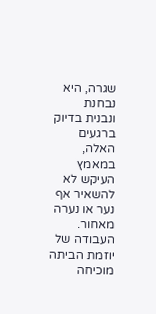שגרה, היא נבחנת ונבנית בדיוק ברגעים האלה, במאמץ העיקש לא להשאיר אף נער או נערה מאחור.
העבודה של יוזמת הביתה מוכיחה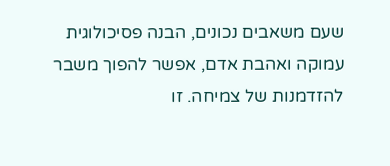שעם משאבים נכונים, הבנה פסיכולוגית עמוקה ואהבת אדם, אפשר להפוך משבר להזדמנות של צמיחה. זו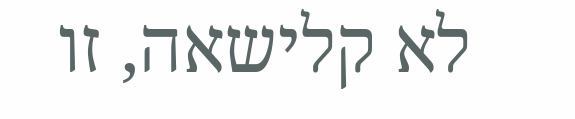לא קלישאה, זו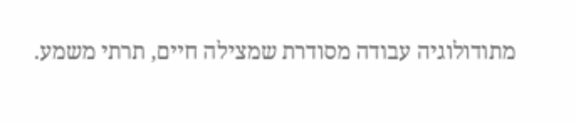מתודולוגיה עבודה מסודרת שמצילה חיים, תרתי משמע.